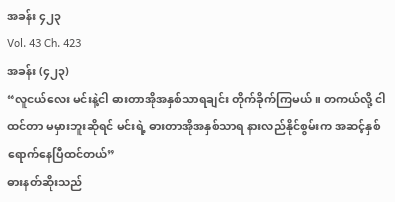အခန်း ၄၂၃
Vol. 43 Ch. 423
အခန်း (၄၂၃)
“လူငယ်လေး မင်းနဲ့ငါ ဓားတာအိုအနှစ်သာရချင်း တိုက်ခိုက်ကြမယ်။ တကယ်လို့ ငါထင်တာ မမှားဘူးဆိုရင် မင်းရဲ့ ဓားတာအိုအနှစ်သာရ နားလည်နိုင်စွမ်းက အဆင့်နှစ်ရောက်နေပြီထင်တယ်”
ဓားနတ်ဆိုးသည်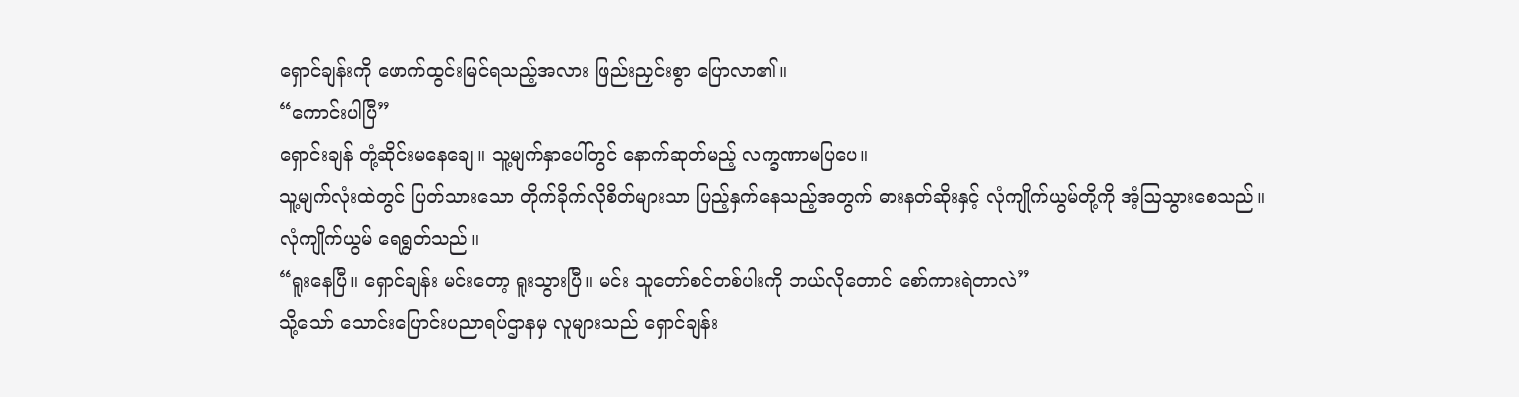ရှောင်ချန်းကို ဖောက်ထွင်းမြင်ရသည့်အလား ဖြည်းညှင်းစွာ ပြောလာ၏။
“ကောင်းပါပြီ”
ရှောင်းချန် တုံ့ဆိုင်းမနေချေ။ သူ့မျက်နှာပေါ်တွင် နောက်ဆုတ်မည့် လက္ခဏာမပြပေ။
သူ့မျက်လုံးထဲတွင် ပြတ်သားသော တိုက်ခိုက်လိုစိတ်များသာ ပြည့်နှက်နေသည့်အတွက် ဓားနတ်ဆိုးနှင့် လုံကျိုက်ယွမ်တို့ကို အံ့ဩသွားစေသည်။
လုံကျိုက်ယွမ် ရေရွတ်သည်။
“ရူးနေပြီ။ ရှောင်ချန်း မင်းတော့ ရူးသွားပြီ။ မင်း သူတော်စင်တစ်ပါးကို ဘယ်လိုတောင် စော်ကားရဲတာလဲ”
သို့သော် သောင်းပြောင်းပညာရပ်ဌာနမှ လူများသည် ရှောင်ချန်း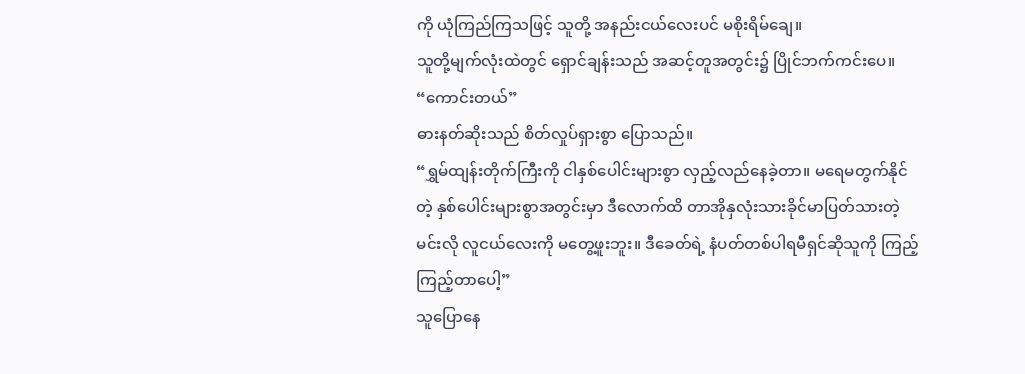ကို ယုံကြည်ကြသဖြင့် သူတို့ အနည်းငယ်လေးပင် မစိုးရိမ်ချေ။
သူတို့မျက်လုံးထဲတွင် ရှောင်ချန်းသည် အဆင့်တူအတွင်း၌ ပြိုင်ဘက်ကင်းပေ။
“ကောင်းတယ်”
ဓားနတ်ဆိုးသည် စိတ်လှုပ်ရှားစွာ ပြောသည်။
“ရွှမ်ထျန်းတိုက်ကြီးကို ငါနှစ်ပေါင်းများစွာ လှည့်လည်နေခဲ့တာ။ မရေမတွက်နိုင်တဲ့ နှစ်ပေါင်းများစွာအတွင်းမှာ ဒီလောက်ထိ တာအိုနှလုံးသားခိုင်မာပြတ်သားတဲ့ မင်းလို လူငယ်လေးကို မတွေ့ဖူးဘူး။ ဒီခေတ်ရဲ့ နံပတ်တစ်ပါရမီရှင်ဆိုသူကို ကြည့်ကြည့်တာပေါ့”
သူပြောနေ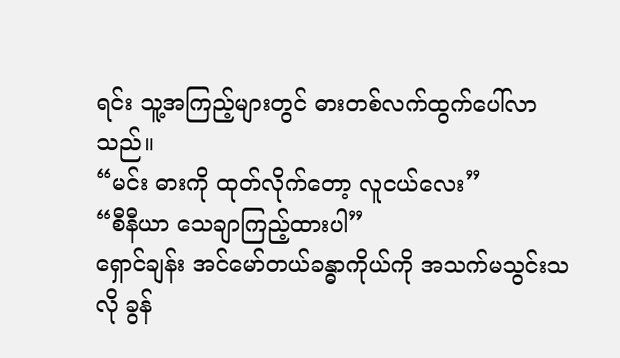ရင်း သူ့အကြည့်များတွင် ဓားတစ်လက်ထွက်ပေါ်လာသည်။
“မင်း ဓားကို ထုတ်လိုက်တော့ လူငယ်လေး”
“စီနီယာ သေချာကြည့်ထားပါ”
ရှောင်ချန်း အင်မော်တယ်ခန္ဓာကိုယ်ကို အသက်မသွင်းသလို ခွန်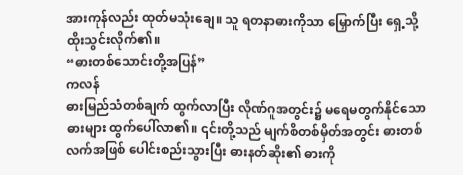အားကုန်လည်း ထုတ်မသုံးချေ။ သူ ရတနာဓားကိုသာ မြှောက်ပြီး ရှေ့သို့ ထိုးသွင်းလိုက်၏။
“ဓားတစ်သောင်းတို့အပြန်”
ကလန်
ဓားမြည်သံတစ်ချက် ထွက်လာပြီး လိုဏ်ဂူအတွင်း၌ မရေမတွက်နိုင်သော ဓားများ ထွက်ပေါ်လာ၏။ ၎င်းတို့သည် မျက်စိတစ်မှိတ်အတွင်း ဓားတစ်လက်အဖြစ် ပေါင်းစည်းသွားပြီး ဓားနတ်ဆိုး၏ ဓားကို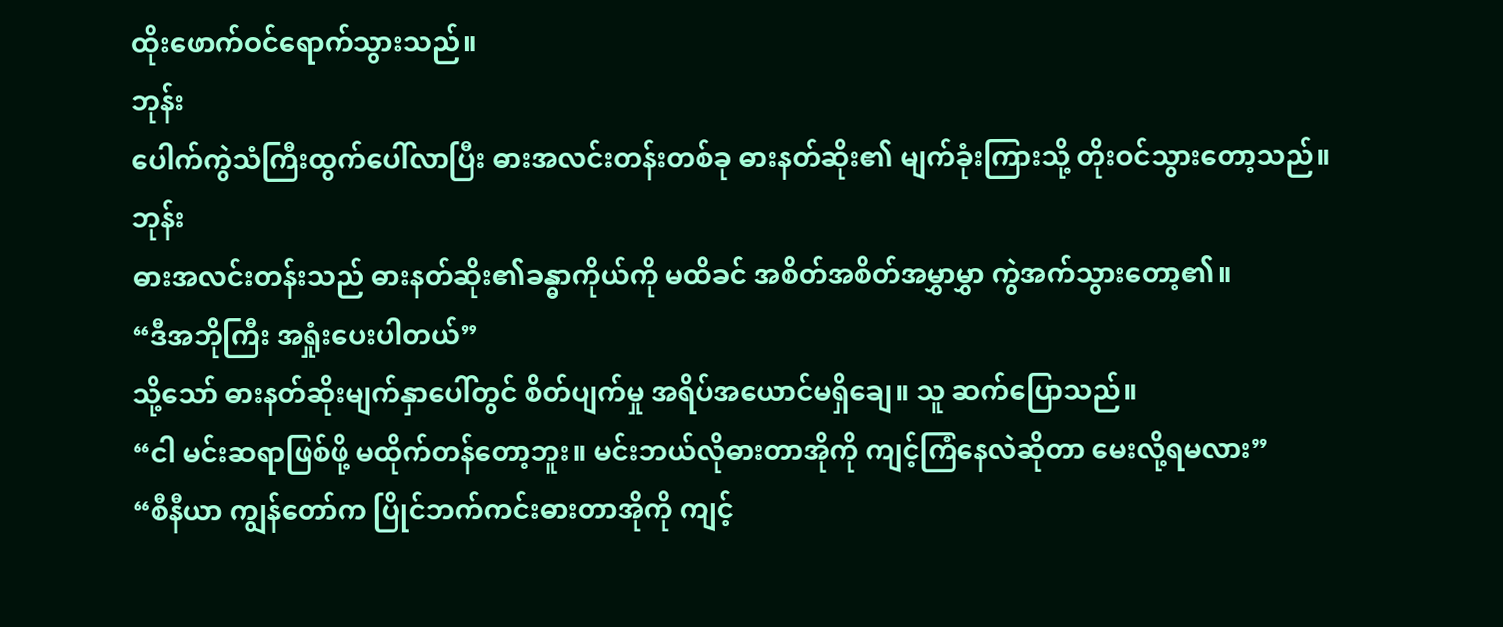ထိုးဖောက်ဝင်ရောက်သွားသည်။
ဘုန်း
ပေါက်ကွဲသံကြီးထွက်ပေါ်လာပြီး ဓားအလင်းတန်းတစ်ခု ဓားနတ်ဆိုး၏ မျက်ခုံးကြားသို့ တိုးဝင်သွားတော့သည်။
ဘုန်း
ဓားအလင်းတန်းသည် ဓားနတ်ဆိုး၏ခန္ဓာကိုယ်ကို မထိခင် အစိတ်အစိတ်အမွှာမွှာ ကွဲအက်သွားတော့၏။
“ဒီအဘိုကြီး အရှုံးပေးပါတယ်”
သို့သော် ဓားနတ်ဆိုးမျက်နှာပေါ်တွင် စိတ်ပျက်မှု အရိပ်အယောင်မရှိချေ။ သူ ဆက်ပြောသည်။
“ငါ မင်းဆရာဖြစ်ဖို့ မထိုက်တန်တော့ဘူး။ မင်းဘယ်လိုဓားတာအိုကို ကျင့်ကြံနေလဲဆိုတာ မေးလို့ရမလား”
“စီနီယာ ကျွန်တော်က ပြိုင်ဘက်ကင်းဓားတာအိုကို ကျင့်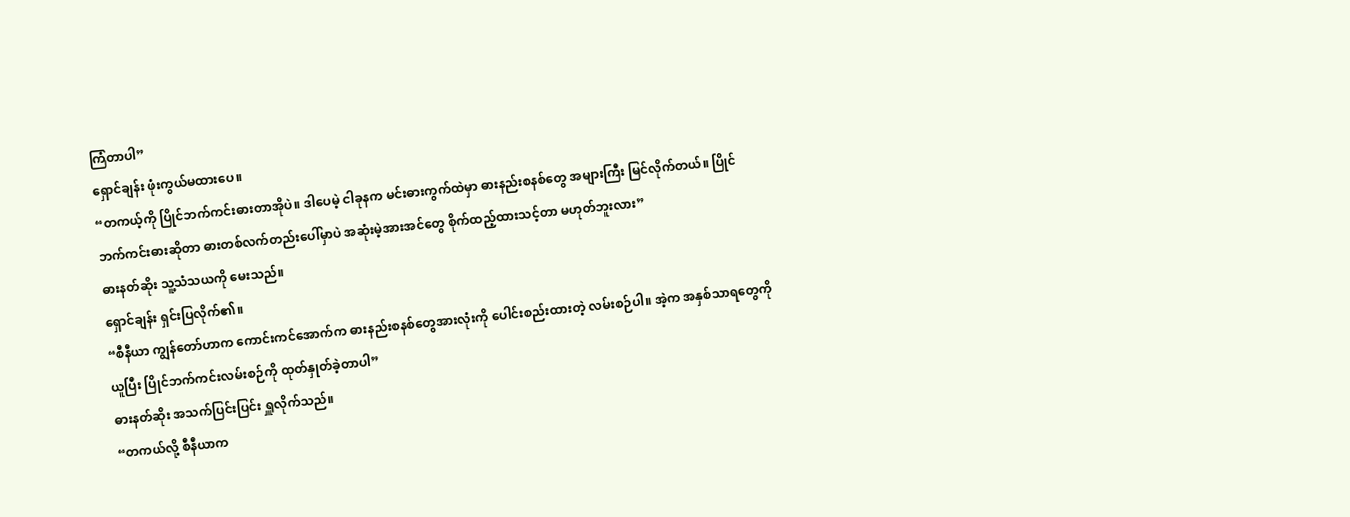ကြံတာပါ”
ရှောင်ချန်း ဖုံးကွယ်မထားပေ။
“တကယ့်ကို ပြိုင်ဘက်ကင်းဓားတာအိုပဲ။ ဒါပေမဲ့ ငါခုနက မင်းဓားကွက်ထဲမှာ ဓားနည်းစနစ်တွေ အများကြီး မြင်လိုက်တယ်။ ပြိုင်ဘက်ကင်းဓားဆိုတာ ဓားတစ်လက်တည်းပေါ်မှာပဲ အဆုံးမဲ့အားအင်တွေ စိုက်ထည့်ထားသင့်တာ မဟုတ်ဘူးလား”
ဓားနတ်ဆိုး သူ့သံသယကို မေးသည်။
ရှောင်ချန်း ရှင်းပြလိုက်၏။
“စီနီယာ ကျွန်တော်ဟာက ကောင်းကင်အောက်က ဓားနည်းစနစ်တွေအားလုံးကို ပေါင်းစည်းထားတဲ့ လမ်းစဉ်ပါ။ အဲ့က အနှစ်သာရတွေကို ယူပြီး ပြိုင်ဘက်ကင်းလမ်းစဉ်ကို ထုတ်နှုတ်ခဲ့တာပါ”
ဓားနတ်ဆိုး အသက်ပြင်းပြင်း ရှူလိုက်သည်။
“တကယ်လို့ စီနီယာက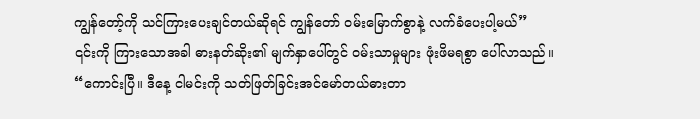ကျွန်တော့်ကို သင်ကြားပေးချင်တယ်ဆိုရင် ကျွန်တော် ဝမ်းမြောက်စွာနဲ့ လက်ခံပေးပါ့မယ်”
၎င်းကို ကြားသောအခါ ဓားနတ်ဆိုး၏ မျက်နှာပေါ်တွင် ဝမ်းသာမှုများ ဖုံးဖိမရစွာ ပေါ်လာသည်။
“ကောင်းပြီ။ ဒီနေ့ ငါမင်းကို သတ်ဖြတ်ခြင်းအင်မော်တယ်ဓားတာ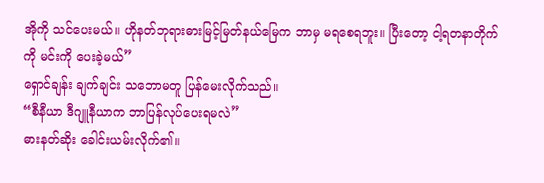အိုကို သင်ပေးမယ်။ ဟိုနတ်ဘုရားဓားမြင့်မြတ်နယ်မြေက ဘာမှ မရစေရဘူး။ ပြီးတော့ ငါ့ရတနာတိုက်ကို မင်းကို ပေးခဲ့မယ်”
ရှောင်ချန်း ချက်ချင်း သဘောမတူ ပြန်မေးလိုက်သည်။
“စီနီယာ ဒီဂျူနီယာက ဘာပြန်လုပ်ပေးရမလဲ”
ဓားနတ်ဆိုး ခေါင်းယမ်းလိုက်၏။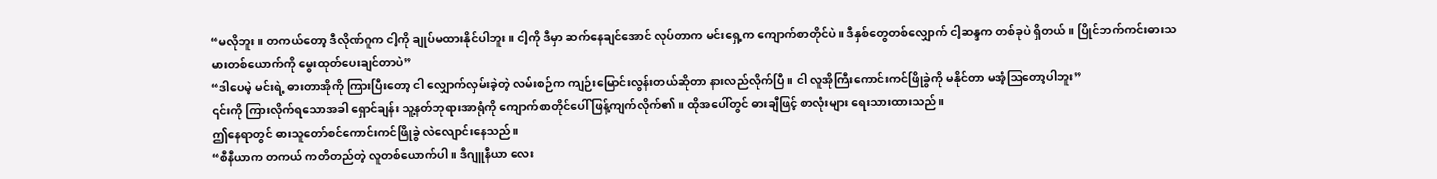“မလိုဘူး။ တကယ်တော့ ဒီလိုဏ်ဂူက ငါ့ကို ချုပ်မထားနိုင်ပါဘူး။ ငါ့ကို ဒီမှာ ဆက်နေချင်အောင် လုပ်တာက မင်းရှေ့က ကျောက်စာတိုင်ပဲ။ ဒီနှစ်တွေတစ်လျှောက် ငါ့ဆန္ဒက တစ်ခုပဲ ရှိတယ်။ ပြိုင်ဘက်ကင်းဓားသမားတစ်ယောက်ကို မွေးထုတ်ပေးချင်တာပဲ”
“ဒါပေမဲ့ မင်းရဲ့ ဓားတာအိုကို ကြားပြီးတော့ ငါ လျှောက်လှမ်းခဲ့တဲ့ လမ်းစဉ်က ကျဉ်းမြောင်းလွန်းတယ်ဆိုတာ နားလည်လိုက်ပြီ။ ငါ လူအိုကြီးကောင်းကင်ဖြိုခွဲကို မနိုင်တာ မအံ့ဩတော့ပါဘူး”
၎င်းကို ကြားလိုက်ရသောအခါ ရှောင်ချန်း သူ့နတ်ဘုရားအာရုံကို ကျောက်စာတိုင်ပေါ် ဖြန့်ကျက်လိုက်၏။ ထိုအပေါ်တွင် ဓားချီဖြင့် စာလုံးများ ရေးသားထားသည်။
ဤနေရာတွင် ဓားသူတော်စင်ကောင်းကင်ဖြိုခွဲ လဲလျောင်းနေသည်။
“စီနီယာက တကယ် ကတိတည်တဲ့ လူတစ်ယောက်ပါ။ ဒီဂျူနီယာ လေး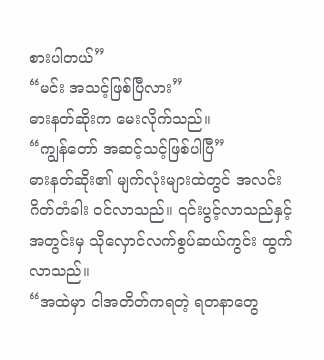စားပါတယ်”
“မင်း အသင့်ဖြစ်ပြီလား”
ဓားနတ်ဆိုးက မေးလိုက်သည်။
“ကျွန်တော် အဆင့်သင့်ဖြစ်ပါပြီ”
ဓားနတ်ဆိုး၏ မျက်လုံးများထဲတွင် အလင်းဂိတ်တံခါး ဝင်လာသည်။ ၎င်းပွင့်လာသည်နှင့် အတွင်းမှ သိုလှောင်လက်စွပ်ဆယ်ကွင်း ထွက်လာသည်။
“အထဲမှာ ငါအတိတ်ကရတဲ့ ရတနာတွေ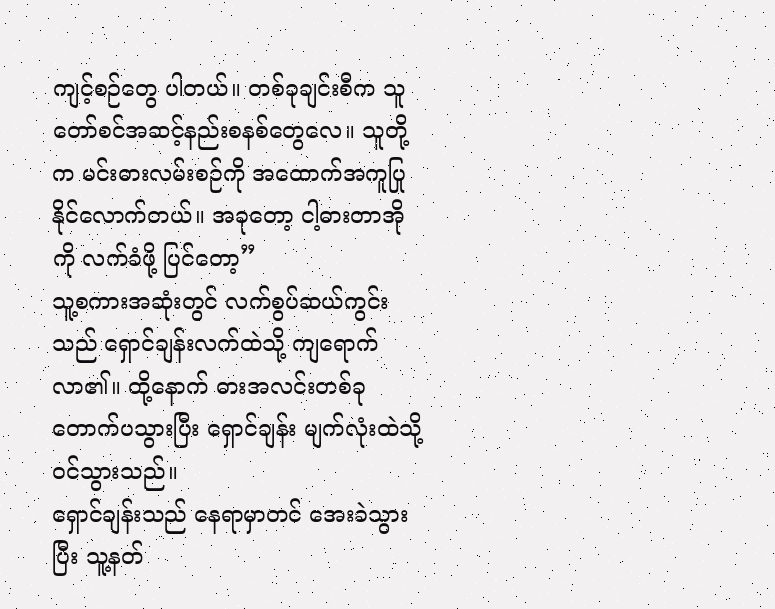ကျင့်စဉ်တွေ ပါတယ်။ တစ်ခုချင်းစီက သူတော်စင်အဆင့်နည်းစနစ်တွေလေ။ သူတို့က မင်းဓားလမ်းစဉ်ကို အထောက်အကူပြုနိုင်လောက်တယ်။ အခုတော့ ငါ့ဓားတာအိုကို လက်ခံဖို့ ပြင်တော့”
သူ့စကားအဆုံးတွင် လက်စွပ်ဆယ်ကွင်းသည် ရှောင်ချန်းလက်ထဲသို့ ကျရောက်လာ၏။ ထို့နောက် ဓားအလင်းတစ်ခု တောက်ပသွားပြီး ရှောင်ချန်း မျက်လုံးထဲသို့ ဝင်သွားသည်။
ရှောင်ချန်းသည် နေရာမှာတင် အေးခဲသွားပြီး သူ့နတ်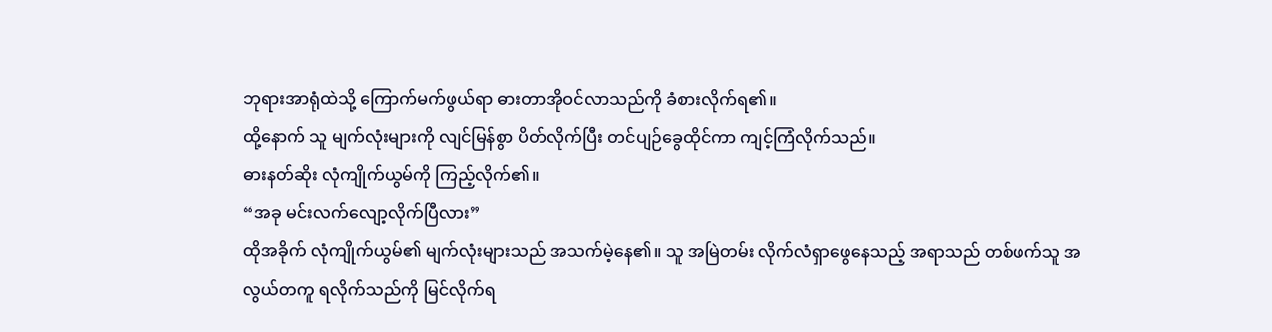ဘုရားအာရုံထဲသို့ ကြောက်မက်ဖွယ်ရာ ဓားတာအိုဝင်လာသည်ကို ခံစားလိုက်ရ၏။
ထို့နောက် သူ မျက်လုံးများကို လျင်မြန်စွာ ပိတ်လိုက်ပြီး တင်ပျဉ်ခွေထိုင်ကာ ကျင့်ကြံလိုက်သည်။
ဓားနတ်ဆိုး လုံကျိုက်ယွမ်ကို ကြည့်လိုက်၏။
“အခု မင်းလက်လျော့လိုက်ပြီလား”
ထိုအခိုက် လုံကျိုက်ယွမ်၏ မျက်လုံးများသည် အသက်မဲ့နေ၏။ သူ အမြဲတမ်း လိုက်လံရှာဖွေနေသည့် အရာသည် တစ်ဖက်သူ အလွယ်တကူ ရလိုက်သည်ကို မြင်လိုက်ရ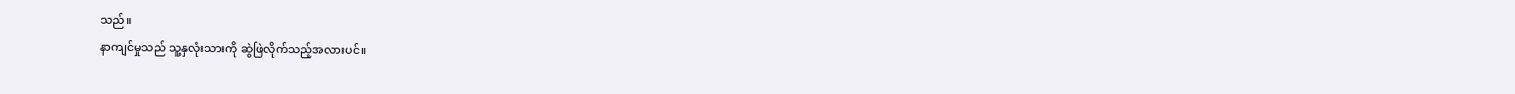သည်။
နာကျင်မှုသည် သူ့နှလုံးသားကို ဆွဲဖြဲလိုက်သည့်အလားပင်။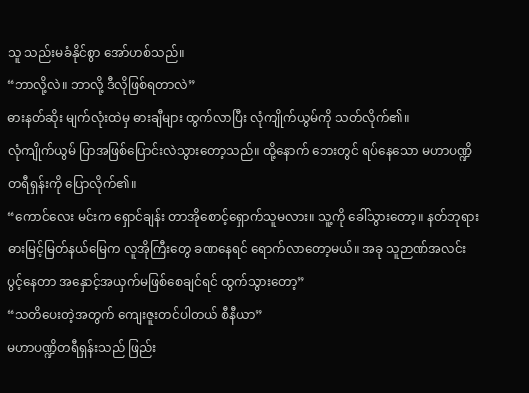သူ သည်းမခံနိုင်စွာ အော်ဟစ်သည်။
“ဘာလို့လဲ။ ဘာလို့ ဒီလိုဖြစ်ရတာလဲ”
ဓားနတ်ဆိုး မျက်လုံးထဲမှ ဓားချီများ ထွက်လာပြီး လုံကျိုက်ယွမ်ကို သတ်လိုက်၏။
လုံကျိုက်ယွမ် ပြာအဖြစ်ပြောင်းလဲသွားတော့သည်။ ထို့နောက် ဘေးတွင် ရပ်နေသော မဟာပဏ္ဍိတရီရှန်းကို ပြောလိုက်၏။
“ကောင်လေး မင်းက ရှောင်ချန်း တာအိုစောင့်ရှောက်သူမလား။ သူ့ကို ခေါ်သွားတော့။ နတ်ဘုရားဓားမြင့်မြတ်နယ်မြေက လူအိုကြီးတွေ ခဏနေရင် ရောက်လာတော့မယ်။ အခု သူဉာဏ်အလင်းပွင့်နေတာ အနှောင့်အယှက်မဖြစ်စေချင်ရင် ထွက်သွားတော့”
“သတိပေးတဲ့အတွက် ကျေးဇူးတင်ပါတယ် စီနီယာ”
မဟာပဏ္ဍိတရီရှန်းသည် ဖြည်း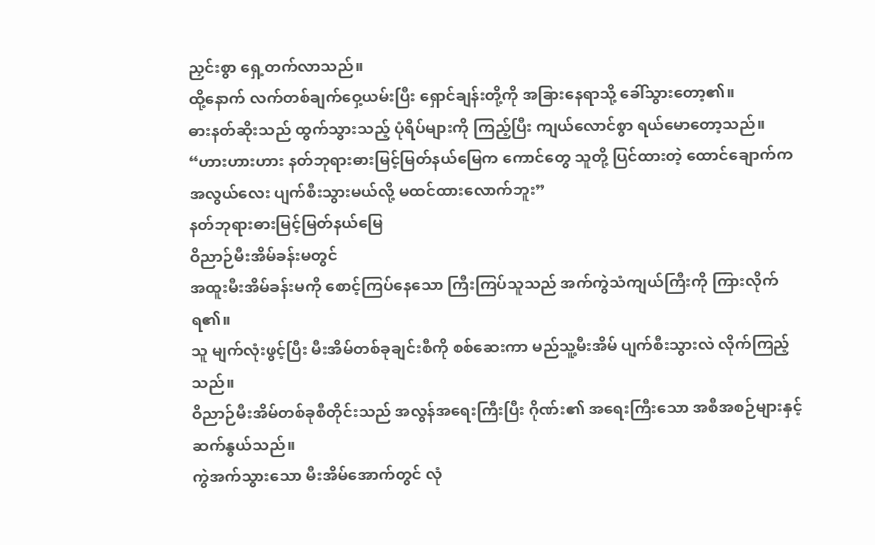ညှင်းစွာ ရှေ့တက်လာသည်။
ထို့နောက် လက်တစ်ချက်ဝှေ့ယမ်းပြီး ရှောင်ချန်းတို့ကို အခြားနေရာသို့ ခေါ်သွားတော့၏။
ဓားနတ်ဆိုးသည် ထွက်သွားသည့် ပုံရိပ်များကို ကြည့်ပြီး ကျယ်လောင်စွာ ရယ်မောတော့သည်။
“ဟားဟားဟား နတ်ဘုရားဓားမြင့်မြတ်နယ်မြေက ကောင်တွေ သူတို့ ပြင်ထားတဲ့ ထောင်ချောက်က အလွယ်လေး ပျက်စီးသွားမယ်လို့ မထင်ထားလောက်ဘူး”
နတ်ဘုရားဓားမြင့်မြတ်နယ်မြေ
ဝိညာဉ်မီးအိမ်ခန်းမတွင်
အထူးမီးအိမ်ခန်းမကို စောင့်ကြပ်နေသော ကြီးကြပ်သူသည် အက်ကွဲသံကျယ်ကြီးကို ကြားလိုက်ရ၏။
သူ မျက်လုံးဖွင့်ပြီး မီးအိမ်တစ်ခုချင်းစီကို စစ်ဆေးကာ မည်သူ့မီးအိမ် ပျက်စီးသွားလဲ လိုက်ကြည့်သည်။
ဝိညာဉ်မီးအိမ်တစ်ခုစီတိုင်းသည် အလွန်အရေးကြီးပြီး ဂိုဏ်း၏ အရေးကြီးသော အစီအစဉ်များနှင့် ဆက်နွယ်သည်။
ကွဲအက်သွားသော မီးအိမ်အောက်တွင် လုံ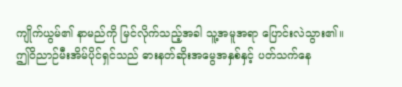ကျိုက်ယွမ်၏ နာမည်ကို မြင်လိုက်သည့်အခါ သူ့အမူအရာ ပြောင်းလဲသွား၏။
ဤဝိညာဉ်မီးအိမ်ပိုင်ရှင်သည် ဓားနတ်ဆိုးအမွေအနှစ်နှင့် ပတ်သက်နေ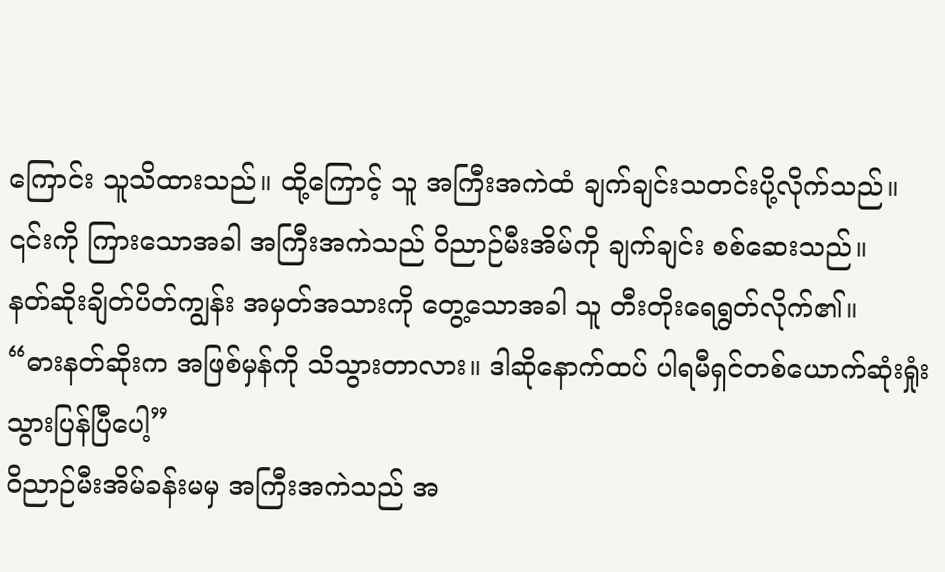ကြောင်း သူသိထားသည်။ ထို့ကြောင့် သူ အကြီးအကဲထံ ချက်ချင်းသတင်းပို့လိုက်သည်။
၎င်းကို ကြားသောအခါ အကြီးအကဲသည် ဝိညာဉ်မီးအိမ်ကို ချက်ချင်း စစ်ဆေးသည်။
နတ်ဆိုးချိတ်ပိတ်ကျွန်း အမှတ်အသားကို တွေ့သောအခါ သူ တီးတိုးရေရွတ်လိုက်၏။
“ဓားနတ်ဆိုးက အဖြစ်မှန်ကို သိသွားတာလား။ ဒါဆိုနောက်ထပ် ပါရမီရှင်တစ်ယောက်ဆုံးရှုံးသွားပြန်ပြီပေါ့”
ဝိညာဉ်မီးအိမ်ခန်းမမှ အကြီးအကဲသည် အ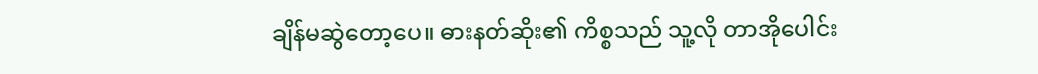ချိန်မဆွဲတော့ပေ။ ဓားနတ်ဆိုး၏ ကိစ္စသည် သူ့လို တာအိုပေါင်း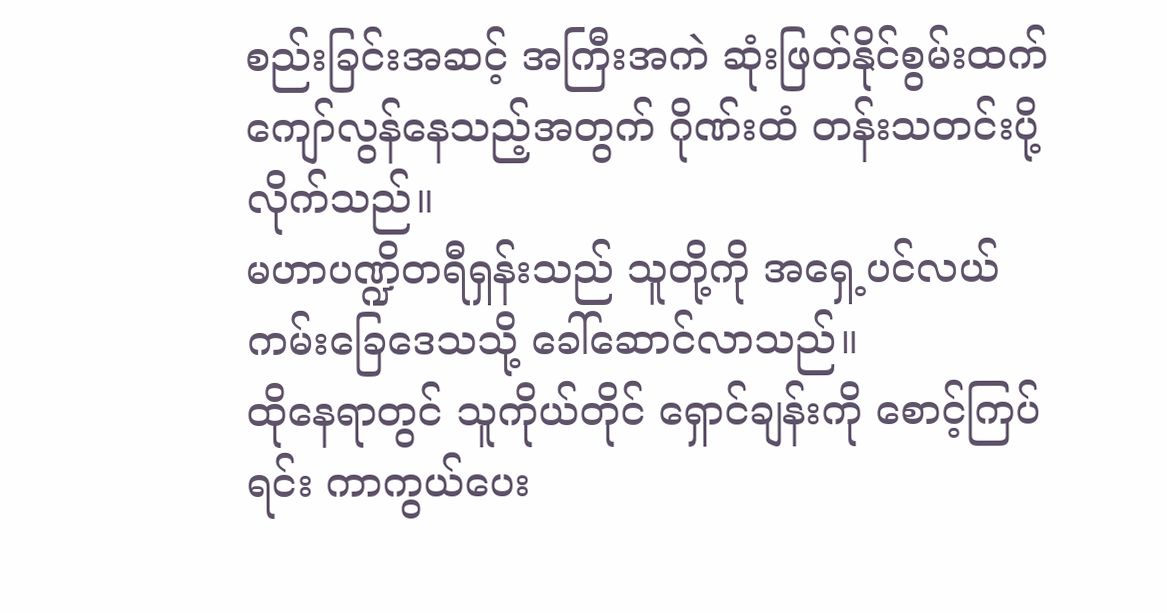စည်းခြင်းအဆင့် အကြီးအကဲ ဆုံးဖြတ်နိုင်စွမ်းထက် ကျော်လွန်နေသည့်အတွက် ဂိုဏ်းထံ တန်းသတင်းပို့လိုက်သည်။
မဟာပဏ္ဍိတရီရှန်းသည် သူတို့ကို အရှေ့ပင်လယ်ကမ်းခြေဒေသသို့ ခေါ်ဆောင်လာသည်။
ထိုနေရာတွင် သူကိုယ်တိုင် ရှောင်ချန်းကို စောင့်ကြပ်ရင်း ကာကွယ်ပေး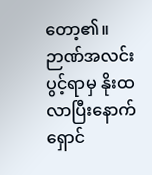တော့၏။
ဉာဏ်အလင်းပွင့်ရာမှ နိုးထလာပြီးနောက် ရှောင်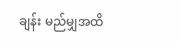ချန်း မည်မျှအထိ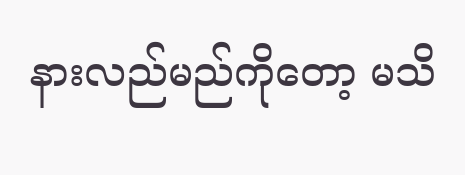နားလည်မည်ကိုတော့ မသိ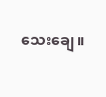သေးချေ။